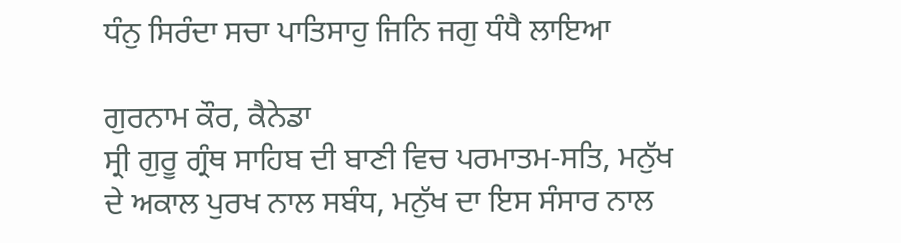ਧੰਨੁ ਸਿਰੰਦਾ ਸਚਾ ਪਾਤਿਸਾਹੁ ਜਿਨਿ ਜਗੁ ਧੰਧੈ ਲਾਇਆ

ਗੁਰਨਾਮ ਕੌਰ, ਕੈਨੇਡਾ
ਸ੍ਰੀ ਗੁਰੂ ਗ੍ਰੰਥ ਸਾਹਿਬ ਦੀ ਬਾਣੀ ਵਿਚ ਪਰਮਾਤਮ-ਸਤਿ, ਮਨੁੱਖ ਦੇ ਅਕਾਲ ਪੁਰਖ ਨਾਲ ਸਬੰਧ, ਮਨੁੱਖ ਦਾ ਇਸ ਸੰਸਾਰ ਨਾਲ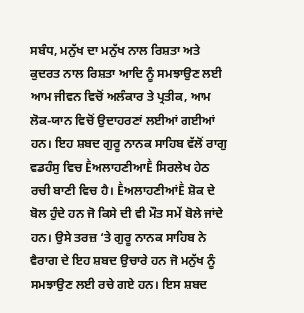ਸਬੰਧ, ਮਨੁੱਖ ਦਾ ਮਨੁੱਖ ਨਾਲ ਰਿਸ਼ਤਾ ਅਤੇ ਕੁਦਰਤ ਨਾਲ ਰਿਸ਼ਤਾ ਆਦਿ ਨੂੰ ਸਮਝਾਉਣ ਲਈ ਆਮ ਜੀਵਨ ਵਿਚੋਂ ਅਲੰਕਾਰ ਤੇ ਪ੍ਰਤੀਕ, ਆਮ ਲੋਕ-ਯਾਨ ਵਿਚੋਂ ਉਦਾਹਰਣਾਂ ਲਈਆਂ ਗਈਆਂ ਹਨ। ਇਹ ਸ਼ਬਦ ਗੁਰੂ ਨਾਨਕ ਸਾਹਿਬ ਵੱਲੋਂ ਰਾਗੁ ਵਡਹੰਸੁ ਵਿਚ ḔਅਲਾਹਣੀਆḔ ਸਿਰਲੇਖ ਹੇਠ ਰਚੀ ਬਾਣੀ ਵਿਚ ਹੈ। ḔਅਲਾਹਣੀਆਂḔ ਸ਼ੋਕ ਦੇ ਬੋਲ ਹੁੰਦੇ ਹਨ ਜੋ ਕਿਸੇ ਦੀ ਵੀ ਮੌਤ ਸਮੇਂ ਬੋਲੇ ਜਾਂਦੇ ਹਨ। ਉਸੇ ਤਰਜ਼ ‘ਤੇ ਗੁਰੂ ਨਾਨਕ ਸਾਹਿਬ ਨੇ ਵੈਰਾਗ ਦੇ ਇਹ ਸ਼ਬਦ ਉਚਾਰੇ ਹਨ ਜੋ ਮਨੁੱਖ ਨੂੰ ਸਮਝਾਉਣ ਲਈ ਰਚੇ ਗਏ ਹਨ। ਇਸ ਸ਼ਬਦ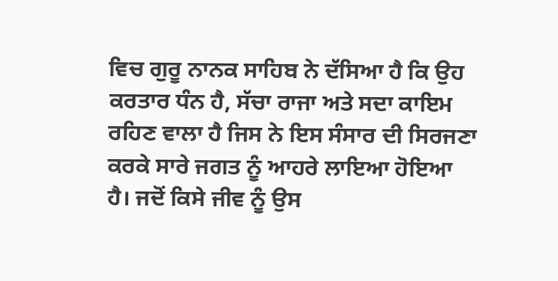ਵਿਚ ਗੁਰੂ ਨਾਨਕ ਸਾਹਿਬ ਨੇ ਦੱਸਿਆ ਹੈ ਕਿ ਉਹ ਕਰਤਾਰ ਧੰਨ ਹੈ, ਸੱਚਾ ਰਾਜਾ ਅਤੇ ਸਦਾ ਕਾਇਮ ਰਹਿਣ ਵਾਲਾ ਹੈ ਜਿਸ ਨੇ ਇਸ ਸੰਸਾਰ ਦੀ ਸਿਰਜਣਾ ਕਰਕੇ ਸਾਰੇ ਜਗਤ ਨੂੰ ਆਹਰੇ ਲਾਇਆ ਹੋਇਆ ਹੈ। ਜਦੋਂ ਕਿਸੇ ਜੀਵ ਨੂੰ ਉਸ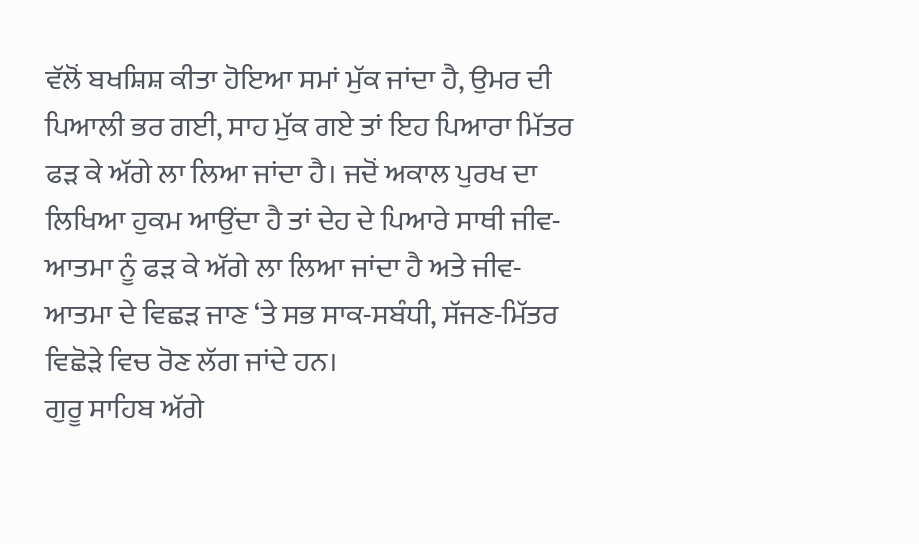ਵੱਲੋਂ ਬਖਸ਼ਿਸ਼ ਕੀਤਾ ਹੋਇਆ ਸਮਾਂ ਮੁੱਕ ਜਾਂਦਾ ਹੈ, ਉਮਰ ਦੀ ਪਿਆਲੀ ਭਰ ਗਈ, ਸਾਹ ਮੁੱਕ ਗਏ ਤਾਂ ਇਹ ਪਿਆਰਾ ਮਿੱਤਰ ਫੜ ਕੇ ਅੱਗੇ ਲਾ ਲਿਆ ਜਾਂਦਾ ਹੈ। ਜਦੋਂ ਅਕਾਲ ਪੁਰਖ ਦਾ ਲਿਖਿਆ ਹੁਕਮ ਆਉਂਦਾ ਹੈ ਤਾਂ ਦੇਹ ਦੇ ਪਿਆਰੇ ਸਾਥੀ ਜੀਵ-ਆਤਮਾ ਨੂੰ ਫੜ ਕੇ ਅੱਗੇ ਲਾ ਲਿਆ ਜਾਂਦਾ ਹੈ ਅਤੇ ਜੀਵ-ਆਤਮਾ ਦੇ ਵਿਛੜ ਜਾਣ ‘ਤੇ ਸਭ ਸਾਕ-ਸਬੰਧੀ, ਸੱਜਣ-ਮਿੱਤਰ ਵਿਛੋੜੇ ਵਿਚ ਰੋਣ ਲੱਗ ਜਾਂਦੇ ਹਨ।
ਗੁਰੂ ਸਾਹਿਬ ਅੱਗੇ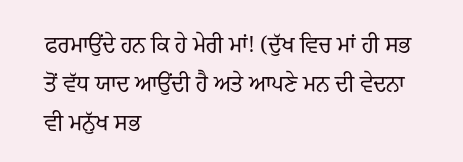ਫਰਮਾਉਂਦੇ ਹਨ ਕਿ ਹੇ ਮੇਰੀ ਮਾਂ! (ਦੁੱਖ ਵਿਚ ਮਾਂ ਹੀ ਸਭ ਤੋਂ ਵੱਧ ਯਾਦ ਆਉਂਦੀ ਹੈ ਅਤੇ ਆਪਣੇ ਮਨ ਦੀ ਵੇਦਨਾ ਵੀ ਮਨੁੱਖ ਸਭ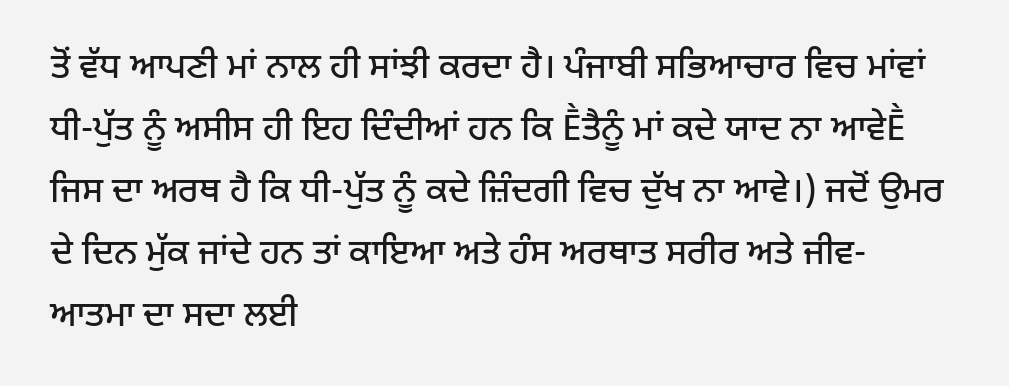ਤੋਂ ਵੱਧ ਆਪਣੀ ਮਾਂ ਨਾਲ ਹੀ ਸਾਂਝੀ ਕਰਦਾ ਹੈ। ਪੰਜਾਬੀ ਸਭਿਆਚਾਰ ਵਿਚ ਮਾਂਵਾਂ ਧੀ-ਪੁੱਤ ਨੂੰ ਅਸੀਸ ਹੀ ਇਹ ਦਿੰਦੀਆਂ ਹਨ ਕਿ Ḕਤੈਨੂੰ ਮਾਂ ਕਦੇ ਯਾਦ ਨਾ ਆਵੇḔ ਜਿਸ ਦਾ ਅਰਥ ਹੈ ਕਿ ਧੀ-ਪੁੱਤ ਨੂੰ ਕਦੇ ਜ਼ਿੰਦਗੀ ਵਿਚ ਦੁੱਖ ਨਾ ਆਵੇ।) ਜਦੋਂ ਉਮਰ ਦੇ ਦਿਨ ਮੁੱਕ ਜਾਂਦੇ ਹਨ ਤਾਂ ਕਾਇਆ ਅਤੇ ਹੰਸ ਅਰਥਾਤ ਸਰੀਰ ਅਤੇ ਜੀਵ-ਆਤਮਾ ਦਾ ਸਦਾ ਲਈ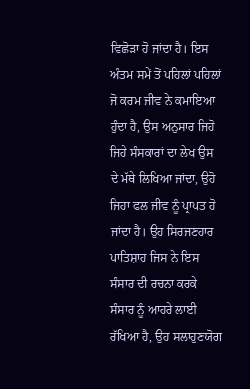ਵਿਛੋੜਾ ਹੋ ਜਾਂਦਾ ਹੈ। ਇਸ ਅੰਤਮ ਸਮੇਂ ਤੋਂ ਪਹਿਲਾਂ ਪਹਿਲਾਂ ਜੋ ਕਰਮ ਜੀਵ ਨੇ ਕਮਾਇਆ ਹੁੰਦਾ ਹੈ, ਉਸ ਅਨੁਸਾਰ ਜਿਹੋ ਜਿਹੇ ਸੰਸਕਾਰਾਂ ਦਾ ਲੇਖ ਉਸ ਦੇ ਮੱਥੇ ਲਿਖਿਆ ਜਾਂਦਾ, ਉਹੋ ਜਿਹਾ ਫਲ ਜੀਵ ਨੂੰ ਪ੍ਰਾਪਤ ਹੋ ਜਾਂਦਾ ਹੈ। ਉਹ ਸਿਰਜਣਹਾਰ ਪਾਤਿਸ਼ਾਹ ਜਿਸ ਨੇ ਇਸ ਸੰਸਾਰ ਦੀ ਰਚਨਾ ਕਰਕੇ ਸੰਸਾਰ ਨੂੰ ਆਹਰੇ ਲਾਈ ਰੱਖਿਆ ਹੈ, ਉਹ ਸਲਾਹੁਣਯੋਗ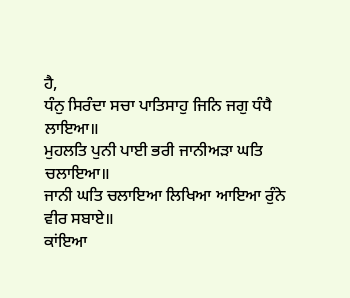ਹੈ,
ਧੰਨੁ ਸਿਰੰਦਾ ਸਚਾ ਪਾਤਿਸਾਹੁ ਜਿਨਿ ਜਗੁ ਧੰਧੈ ਲਾਇਆ॥
ਮੁਹਲਤਿ ਪੁਨੀ ਪਾਈ ਭਰੀ ਜਾਨੀਅੜਾ ਘਤਿ ਚਲਾਇਆ॥
ਜਾਨੀ ਘਤਿ ਚਲਾਇਆ ਲਿਖਿਆ ਆਇਆ ਰੁੰਨੇ ਵੀਰ ਸਬਾਏ॥
ਕਾਂਇਆ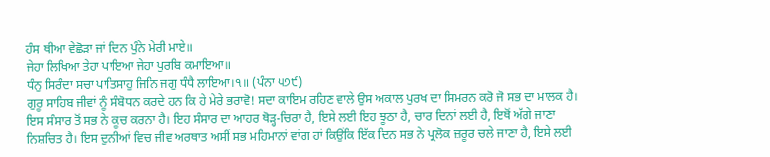ਹੰਸ ਥੀਆ ਵੇਛੋੜਾ ਜਾਂ ਦਿਨ ਪੁੰਨੇ ਮੇਰੀ ਮਾਏ॥
ਜੇਹਾ ਲਿਖਿਆ ਤੇਹਾ ਪਾਇਆ ਜੇਹਾ ਪੁਰਬਿ ਕਮਾਇਆ॥
ਧੰਨੁ ਸਿਰੰਦਾ ਸਚਾ ਪਾਤਿਸਾਹੁ ਜਿਨਿ ਜਗੁ ਧੰਧੈ ਲਾਇਆ।੧॥ (ਪੰਨਾ ੫੭੯)
ਗੁਰੂ ਸਾਹਿਬ ਜੀਵਾਂ ਨੂੰ ਸੰਬੋਧਨ ਕਰਦੇ ਹਨ ਕਿ ਹੇ ਮੇਰੇ ਭਰਾਵੋ! ਸਦਾ ਕਾਇਮ ਰਹਿਣ ਵਾਲੇ ਉਸ ਅਕਾਲ ਪੁਰਖ ਦਾ ਸਿਮਰਨ ਕਰੋ ਜੋ ਸਭ ਦਾ ਮਾਲਕ ਹੈ। ਇਸ ਸੰਸਾਰ ਤੋਂ ਸਭ ਨੇ ਕੂਚ ਕਰਨਾ ਹੈ। ਇਹ ਸੰਸਾਰ ਦਾ ਆਹਰ ਥੋੜ੍ਹ-ਚਿਰਾ ਹੈ, ਇਸੇ ਲਈ ਇਹ ਝੂਠਾ ਹੈ, ਚਾਰ ਦਿਨਾਂ ਲਈ ਹੈ, ਇਥੋਂ ਅੱਗੇ ਜਾਣਾ ਨਿਸ਼ਚਿਤ ਹੈ। ਇਸ ਦੁਨੀਆਂ ਵਿਚ ਜੀਵ ਅਰਥਾਤ ਅਸੀਂ ਸਭ ਮਹਿਮਾਨਾਂ ਵਾਂਗ ਹਾਂ ਕਿਉਂਕਿ ਇੱਕ ਦਿਨ ਸਭ ਨੇ ਪ੍ਰਲੋਕ ਜ਼ਰੂਰ ਚਲੇ ਜਾਣਾ ਹੈ, ਇਸੇ ਲਈ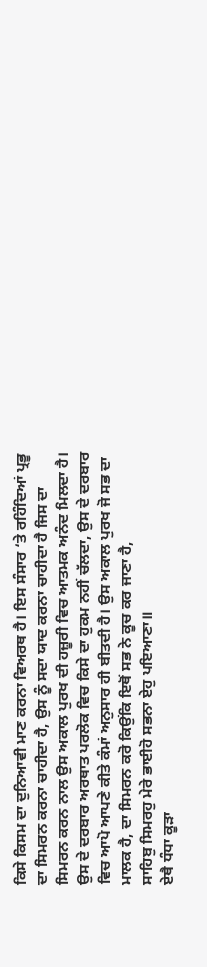ਕਿਸੇ ਕਿਸਮ ਦਾ ਦੁਨਿਆਵੀ ਮਾਣ ਕਰਨਾ ਵਿਅਰਥ ਹੈ। ਇਸ ਸੰਸਾਰ ‘ਤੇ ਰਹਿੰਦਿਆਂ ਪ੍ਰਭੂ ਦਾ ਸਿਮਰਨ ਕਰਨਾ ਚਾਹੀਦਾ ਹੈ, ਉਸ ਨੂੰ ਸਦਾ ਯਾਦ ਕਰਨਾ ਚਾਹੀਦਾ ਹੈ ਜਿਸ ਦਾ ਸਿਮਰਨ ਕਰਨ ਨਾਲ ਉਸ ਅਕਾਲ ਪੁਰਖ ਦੀ ਹਜ਼ੂਰੀ ਵਿਚ ਆਤਮਕ ਅਨੰਦ ਮਿਲਦਾ ਹੈ। ਉਸ ਦੇ ਦਰਬਾਰ ਅਰਥਾਤ ਪਰਲੋਕ ਵਿਚ ਕਿਸੇ ਦਾ ਹੁਕਮ ਨਹੀਂ ਚੱਲਦਾ, ਉਸ ਦੇ ਦਰਬਾਰ ਵਿਚ ਆਪੋ ਆਪਣੇ ਕੀਤੇ ਕੰਮਾਂ ਅਨੁਸਾਰ ਹੀ ਬੀਤਦੀ ਹੈ। ਉਸ ਅਕਾਲ ਪੁਰਖ ਜੋ ਸਭ ਦਾ ਮਾਲਕ ਹੈ, ਦਾ ਸਿਮਰਨ ਕਰੋ ਕਿਉਂਕਿ ਇਥੋਂ ਸਭ ਨੇ ਕੂਚ ਕਰ ਜਾਣਾ ਹੈ,
ਸਾਹਿਬੁ ਸਿਮਰਹੁ ਮੇਰੇ ਭਾਈਹੋ ਸਭਨਾ ਏਹੁ ਪਇਆਣਾ॥
ਏਥੈ ਧੰਧਾ ਕੂੜਾ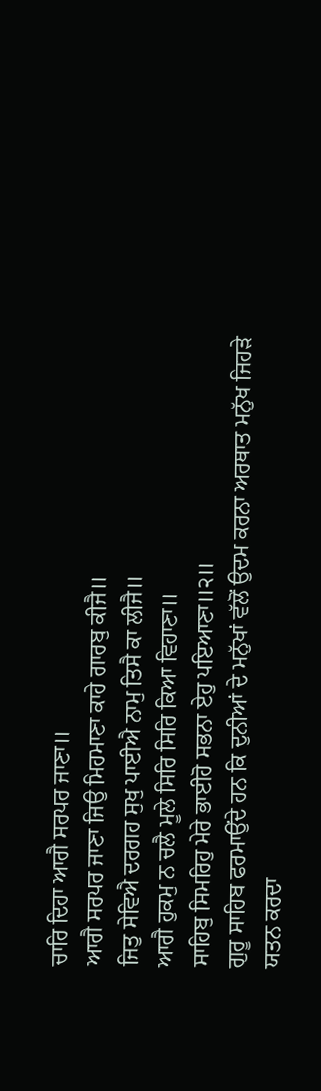ਚਾਰਿ ਦਿਹਾ ਆਗੈ ਸਰਪਰ ਜਾਣਾ॥
ਆਗੈ ਸਰਪਰ ਜਾਣਾ ਜਿਉ ਮਿਹਮਾਣਾ ਕਾਹੇ ਗਾਰਬੁ ਕੀਜੈ॥
ਜਿਤੁ ਸੇਵਿਐ ਦਰਗਹ ਸੁਖੁ ਪਾਈਐ ਨਾਮੁ ਤਿਸੈ ਕਾ ਲੀਜੈ॥
ਆਗੈ ਹੁਕਮੁ ਨ ਚਲੈ ਮੂਲੇ ਸਿਰਿ ਸਿਰਿ ਕਿਆ ਵਿਹਾਣਾ॥
ਸਾਹਿਬੁ ਸਿਮਰਿਹੁ ਮੇਰੇ ਭਾਈਹੋ ਸਭਨਾ ਏਹੁ ਪਇਆਣਾ॥੨॥
ਗੁਰੂ ਸਾਹਿਬ ਫਰਮਾਉਂਦੇ ਹਨ ਕਿ ਦੁਨੀਆਂ ਦੇ ਮਨੁੱਖਾਂ ਵੱਲੋਂ ਉਦਮ ਕਰਨਾ ਅਰਥਾਤ ਮਨੁੱਖ ਜਿਹੜੇ ਯਤਨ ਕਰਦਾ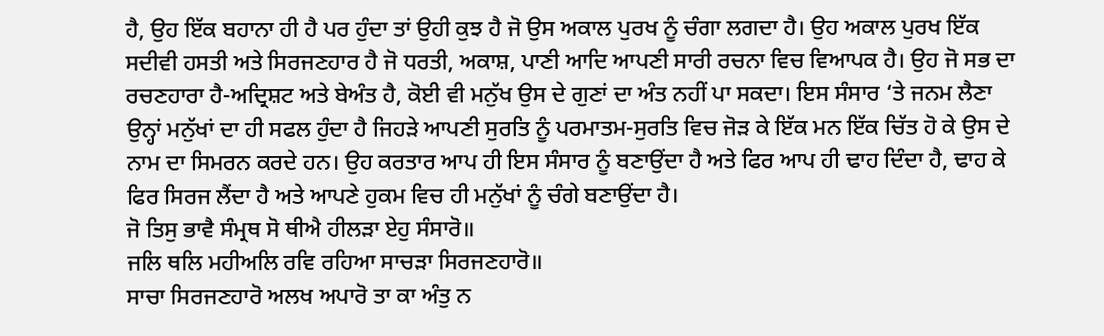ਹੈ, ਉਹ ਇੱਕ ਬਹਾਨਾ ਹੀ ਹੈ ਪਰ ਹੁੰਦਾ ਤਾਂ ਉਹੀ ਕੁਝ ਹੈ ਜੋ ਉਸ ਅਕਾਲ ਪੁਰਖ ਨੂੰ ਚੰਗਾ ਲਗਦਾ ਹੈ। ਉਹ ਅਕਾਲ ਪੁਰਖ ਇੱਕ ਸਦੀਵੀ ਹਸਤੀ ਅਤੇ ਸਿਰਜਣਹਾਰ ਹੈ ਜੋ ਧਰਤੀ, ਅਕਾਸ਼, ਪਾਣੀ ਆਦਿ ਆਪਣੀ ਸਾਰੀ ਰਚਨਾ ਵਿਚ ਵਿਆਪਕ ਹੈ। ਉਹ ਜੋ ਸਭ ਦਾ ਰਚਣਹਾਰਾ ਹੈ-ਅਦ੍ਰਿਸ਼ਟ ਅਤੇ ਬੇਅੰਤ ਹੈ, ਕੋਈ ਵੀ ਮਨੁੱਖ ਉਸ ਦੇ ਗੁਣਾਂ ਦਾ ਅੰਤ ਨਹੀਂ ਪਾ ਸਕਦਾ। ਇਸ ਸੰਸਾਰ ‘ਤੇ ਜਨਮ ਲੈਣਾ ਉਨ੍ਹਾਂ ਮਨੁੱਖਾਂ ਦਾ ਹੀ ਸਫਲ ਹੁੰਦਾ ਹੈ ਜਿਹੜੇ ਆਪਣੀ ਸੁਰਤਿ ਨੂੰ ਪਰਮਾਤਮ-ਸੁਰਤਿ ਵਿਚ ਜੋੜ ਕੇ ਇੱਕ ਮਨ ਇੱਕ ਚਿੱਤ ਹੋ ਕੇ ਉਸ ਦੇ ਨਾਮ ਦਾ ਸਿਮਰਨ ਕਰਦੇ ਹਨ। ਉਹ ਕਰਤਾਰ ਆਪ ਹੀ ਇਸ ਸੰਸਾਰ ਨੂੰ ਬਣਾਉਂਦਾ ਹੈ ਅਤੇ ਫਿਰ ਆਪ ਹੀ ਢਾਹ ਦਿੰਦਾ ਹੈ, ਢਾਹ ਕੇ ਫਿਰ ਸਿਰਜ ਲੈਂਦਾ ਹੈ ਅਤੇ ਆਪਣੇ ਹੁਕਮ ਵਿਚ ਹੀ ਮਨੁੱਖਾਂ ਨੂੰ ਚੰਗੇ ਬਣਾਉਂਦਾ ਹੈ।
ਜੋ ਤਿਸੁ ਭਾਵੈ ਸੰਮ੍ਰਥ ਸੋ ਥੀਐ ਹੀਲੜਾ ਏਹੁ ਸੰਸਾਰੋ॥
ਜਲਿ ਥਲਿ ਮਹੀਅਲਿ ਰਵਿ ਰਹਿਆ ਸਾਚੜਾ ਸਿਰਜਣਹਾਰੋ॥
ਸਾਚਾ ਸਿਰਜਣਹਾਰੋ ਅਲਖ ਅਪਾਰੋ ਤਾ ਕਾ ਅੰਤੁ ਨ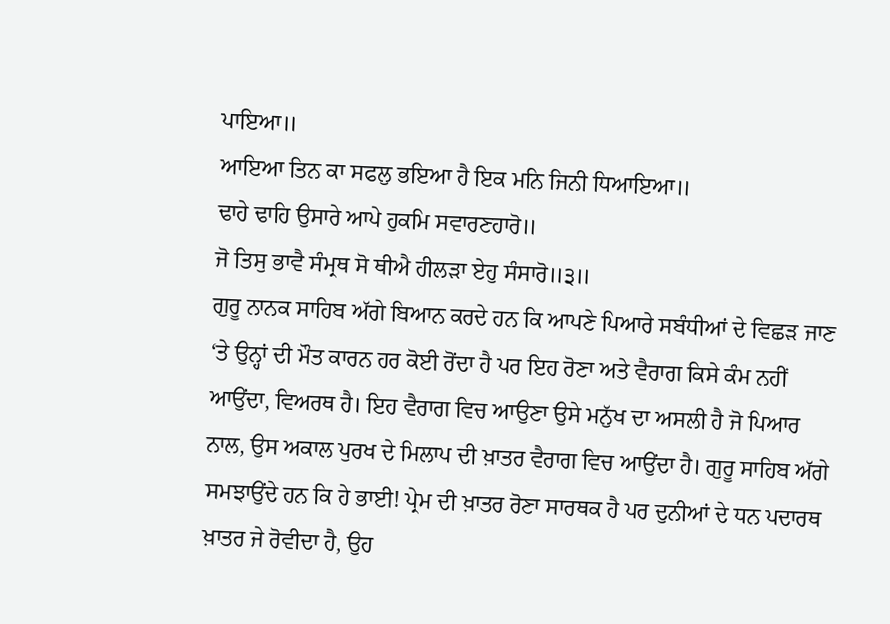ਪਾਇਆ॥
ਆਇਆ ਤਿਨ ਕਾ ਸਫਲੁ ਭਇਆ ਹੈ ਇਕ ਮਨਿ ਜਿਨੀ ਧਿਆਇਆ॥
ਢਾਹੇ ਢਾਹਿ ਉਸਾਰੇ ਆਪੇ ਹੁਕਮਿ ਸਵਾਰਣਹਾਰੋ॥
ਜੋ ਤਿਸੁ ਭਾਵੈ ਸੰਮ੍ਰਥ ਸੋ ਥੀਐ ਹੀਲੜਾ ਏਹੁ ਸੰਸਾਰੋ॥੩॥
ਗੁਰੂ ਨਾਨਕ ਸਾਹਿਬ ਅੱਗੇ ਬਿਆਨ ਕਰਦੇ ਹਨ ਕਿ ਆਪਣੇ ਪਿਆਰੇ ਸਬੰਧੀਆਂ ਦੇ ਵਿਛੜ ਜਾਣ ‘ਤੇ ਉਨ੍ਹਾਂ ਦੀ ਮੌਤ ਕਾਰਨ ਹਰ ਕੋਈ ਰੋਂਦਾ ਹੈ ਪਰ ਇਹ ਰੋਣਾ ਅਤੇ ਵੈਰਾਗ ਕਿਸੇ ਕੰਮ ਨਹੀਂ ਆਉਂਦਾ, ਵਿਅਰਥ ਹੈ। ਇਹ ਵੈਰਾਗ ਵਿਚ ਆਉਣਾ ਉਸੇ ਮਨੁੱਖ ਦਾ ਅਸਲੀ ਹੈ ਜੋ ਪਿਆਰ ਨਾਲ, ਉਸ ਅਕਾਲ ਪੁਰਖ ਦੇ ਮਿਲਾਪ ਦੀ ਖ਼ਾਤਰ ਵੈਰਾਗ ਵਿਚ ਆਉਂਦਾ ਹੈ। ਗੁਰੂ ਸਾਹਿਬ ਅੱਗੇ ਸਮਝਾਉਂਦੇ ਹਨ ਕਿ ਹੇ ਭਾਈ! ਪ੍ਰੇਮ ਦੀ ਖ਼ਾਤਰ ਰੋਣਾ ਸਾਰਥਕ ਹੈ ਪਰ ਦੁਨੀਆਂ ਦੇ ਧਨ ਪਦਾਰਥ ਖ਼ਾਤਰ ਜੇ ਰੋਵੀਦਾ ਹੈ, ਉਹ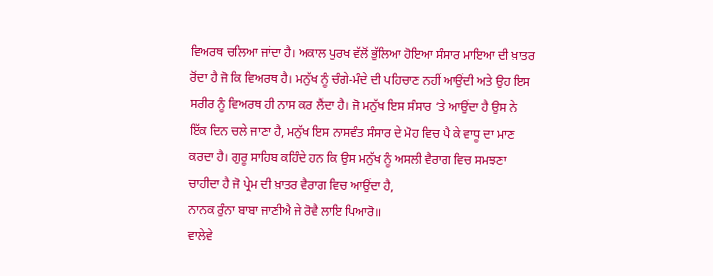ਵਿਅਰਥ ਚਲਿਆ ਜਾਂਦਾ ਹੈ। ਅਕਾਲ ਪੁਰਖ ਵੱਲੋਂ ਭੁੱਲਿਆ ਹੋਇਆ ਸੰਸਾਰ ਮਾਇਆ ਦੀ ਖ਼ਾਤਰ ਰੋਂਦਾ ਹੈ ਜੋ ਕਿ ਵਿਅਰਥ ਹੈ। ਮਨੁੱਖ ਨੂੰ ਚੰਗੇ-ਮੰਦੇ ਦੀ ਪਹਿਚਾਣ ਨਹੀਂ ਆਉਂਦੀ ਅਤੇ ਉਹ ਇਸ ਸਰੀਰ ਨੂੰ ਵਿਅਰਥ ਹੀ ਨਾਸ ਕਰ ਲੈਂਦਾ ਹੈ। ਜੋ ਮਨੁੱਖ ਇਸ ਸੰਸਾਰ ‘ਤੇ ਆਉਂਦਾ ਹੈ ਉਸ ਨੇ ਇੱਕ ਦਿਨ ਚਲੇ ਜਾਣਾ ਹੈ, ਮਨੁੱਖ ਇਸ ਨਾਸਵੰਤ ਸੰਸਾਰ ਦੇ ਮੋਹ ਵਿਚ ਪੈ ਕੇ ਵਾਧੂ ਦਾ ਮਾਣ ਕਰਦਾ ਹੈ। ਗੁਰੂ ਸਾਹਿਬ ਕਹਿੰਦੇ ਹਨ ਕਿ ਉਸ ਮਨੁੱਖ ਨੂੰ ਅਸਲੀ ਵੈਰਾਗ ਵਿਚ ਸਮਝਣਾ ਚਾਹੀਦਾ ਹੈ ਜੋ ਪ੍ਰੇਮ ਦੀ ਖ਼ਾਤਰ ਵੈਰਾਗ ਵਿਚ ਆਉਂਦਾ ਹੈ,
ਨਾਨਕ ਰੁੰਨਾ ਬਾਬਾ ਜਾਣੀਐ ਜੇ ਰੋਵੈ ਲਾਇ ਪਿਆਰੋ॥
ਵਾਲੇਵੇ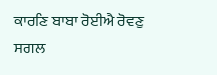ਕਾਰਣਿ ਬਾਬਾ ਰੋਈਐ ਰੋਵਣੁ ਸਗਲ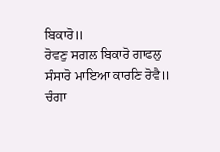ਬਿਕਾਰੋ॥
ਰੋਵਣੁ ਸਗਲ ਬਿਕਾਰੋ ਗਾਫਲੁ ਸੰਸਾਰੋ ਮਾਇਆ ਕਾਰਣਿ ਰੋਵੈ॥
ਚੰਗਾ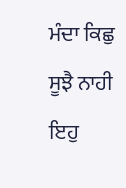ਮੰਦਾ ਕਿਛੁ ਸੂਝੈ ਨਾਹੀ ਇਹੁ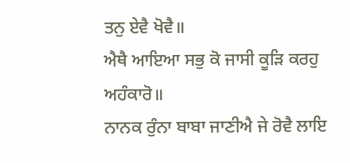ਤਨੁ ਏਵੈ ਖੋਵੈ॥
ਐਥੈ ਆਇਆ ਸਭੁ ਕੋ ਜਾਸੀ ਕੂੜਿ ਕਰਹੁ ਅਹੰਕਾਰੋ॥
ਨਾਨਕ ਰੁੰਨਾ ਬਾਬਾ ਜਾਣੀਐ ਜੇ ਰੋਵੈ ਲਾਇ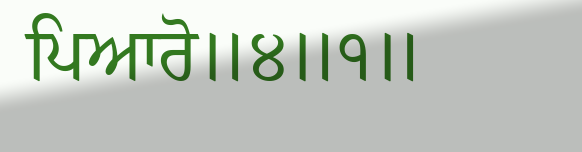ਪਿਆਰੋ॥੪॥੧॥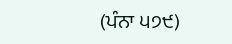(ਪੰਨਾ ੫੭੯)